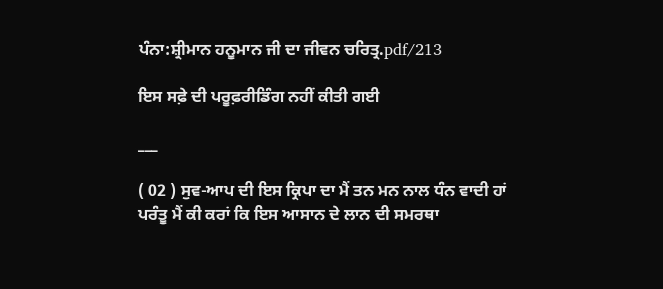ਪੰਨਾ:ਸ਼੍ਰੀਮਾਨ ਹਨੂਮਾਨ ਜੀ ਦਾ ਜੀਵਨ ਚਰਿਤ੍ਰ.pdf/213

ਇਸ ਸਫ਼ੇ ਦੀ ਪਰੂਫ਼ਰੀਡਿੰਗ ਨਹੀਂ ਕੀਤੀ ਗਈ

___

( 02 ) ਸੁਵ-ਆਪ ਦੀ ਇਸ ਕ੍ਰਿਪਾ ਦਾ ਮੈਂ ਤਨ ਮਨ ਨਾਲ ਧੰਨ ਵਾਦੀ ਹਾਂ ਪਰੰਤੂ ਮੈਂ ਕੀ ਕਰਾਂ ਕਿ ਇਸ ਆਸਾਨ ਦੇ ਲਾਨ ਦੀ ਸਮਰਥਾ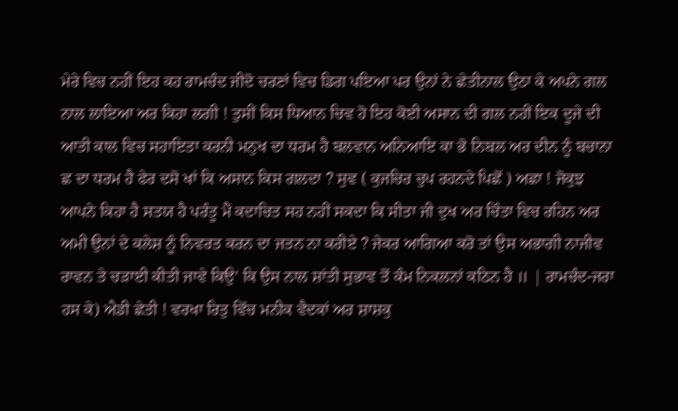ਮੇਰੇ ਵਿਚ ਨਹੀਂ ਇਹ ਕਹ ਰਾਮਚੰਦ ਜੀਦੋ ਚਰਣਾਂ ਵਿਚ ਡਿਗ ਪਇਆ ਪਰ ਉਨਾਂ ਨੇ ਛੇਤੀਨਾਲ ਉਠਾ ਕੇ ਅਪਨੇ ਗਲ ਨਾਲ ਲਾਇਆ ਅਰ ਕਿਹਾ ਲਗੀ ! ਤੁਸੀਂ ਕਿਸ ਧਿਆਨ ਚਿਵ ਹੋ ਇਹ ਕੋਈ ਅਸਾਨ ਦੀ ਗਲ ਨਹੀਂ ਇਕ ਦੂਜੇ ਦੀ ਆਤੀ ਕਾਲ ਵਿਚ ਸਹਾਇਤਾ ਕਰਨੀ ਮਨੁਖ ਦਾ ਧਰਮ ਹੈ ਬਲਵਾਨ ਅਨਿਆਇ ਕਾ ਭੋ ਨਿਬਲ ਅਰ ਦੀਨ ਨੂੰ ਬਚਾਨਾ ਛ ਦਾ ਧਰਮ ਹੈ ਫੇਰ ਦਸੋ ਖਾਂ ਕਿ ਅਸਾਨ ਕਿਸ ਗਲਦਾ ? ਸੁਵ ( ਕੁਜਚਿਰ ਚੁਪ ਰਹਨਦੇ ਪਿਛੋਂ ) ਅਛਾ ! ਜੋਕੁਝ ਆਪਨੇ ਕਿਹਾ ਹੈ ਸਤਯ ਹੈ ਪਰੰਤੂ ਮੈਂ ਕਦਾਚਿਤ ਸਹ ਨਹੀਂ ਸਕਦਾ ਕਿ ਸੀਤਾ ਜੀ ਦੁਖ ਅਰ ਚਿੰਤਾ ਵਿਚ ਰਹਿਨ ਅਰ ਅਮੀ ਉਨਾਂ ਦੇ ਕਲੇਸ਼ ਨੂੰ ਨਿਵਰਤ ਕਰਨ ਦਾ ਜਤਨ ਨਾ ਕਰੀਏ ? ਜੇਕਰ ਆਗਿਆ ਕਰੋ ਤਾਂ ਉਸ ਅਭਾਗੀ ਨਾਜੀਵ ਰਾਵਨ ਤੇ ਚੜਾਈ ਕੀਤੀ ਜਾਵੇ ਕਿਉ' ਕਿ ਉਸ ਨਾਲ ਸ਼ਾਂਤੀ ਸੁਭਾਵ ਤੋਂ ਕੰਮ ਨਿਕਲਨਾਂ ਕਠਿਨ ਹੈ ॥ | ਰਾਮਚੰਦ-ਜਰਾ ਹਸ ਕੇ) ਐਡੀ ਛੇਤੀ ! ਵਰਖਾ ਰਿਤੁ ਵਿੱਚ ਮਨੀਕ ਵੈਦਕਾਂ ਅਰ ਸ਼ਾਸ਼ਕੁ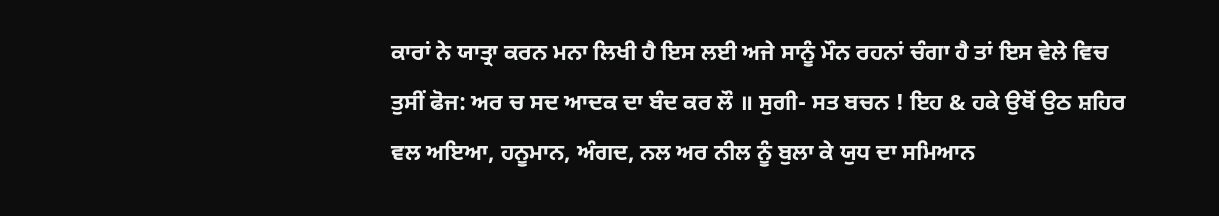ਕਾਰਾਂ ਨੇ ਯਾਤ੍ਰਾ ਕਰਨ ਮਨਾ ਲਿਖੀ ਹੈ ਇਸ ਲਈ ਅਜੇ ਸਾਨੂੰ ਮੌਨ ਰਹਨਾਂ ਚੰਗਾ ਹੈ ਤਾਂ ਇਸ ਵੇਲੇ ਵਿਚ ਤੁਸੀਂ ਫੋਜ: ਅਰ ਚ ਸਦ ਆਦਕ ਦਾ ਬੰਦ ਕਰ ਲੌ ॥ ਸੁਗੀ- ਸਤ ਬਚਨ ! ਇਹ & ਹਕੇ ਉਥੋਂ ਉਠ ਸ਼ਹਿਰ ਵਲ ਅਇਆ, ਹਨੂਮਾਨ, ਅੰਗਦ, ਨਲ ਅਰ ਨੀਲ ਨੂੰ ਬੁਲਾ ਕੇ ਯੁਧ ਦਾ ਸਮਿਆਨ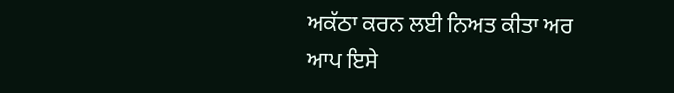ਅਕੱਠਾ ਕਰਨ ਲਈ ਨਿਅਤ ਕੀਤਾ ਅਰ ਆਪ ਇਸੇ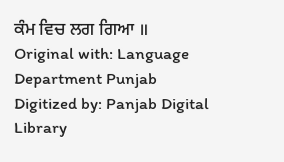ਕੰਮ ਵਿਚ ਲਗ ਗਿਆ ॥ Original with: Language Department Punjab Digitized by: Panjab Digital Library